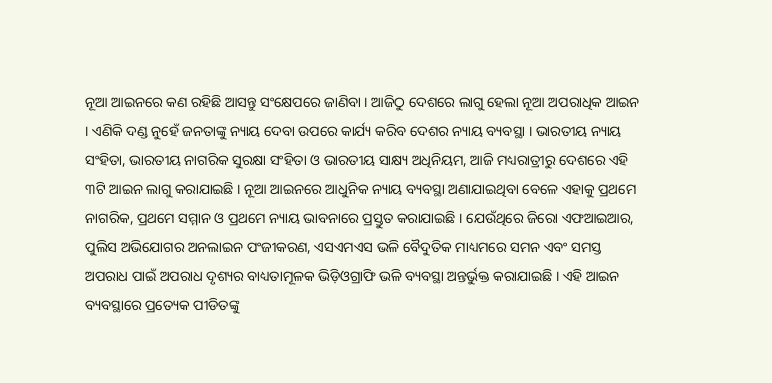ନୂଆ ଆଇନରେ କଣ ରହିଛି ଆସନ୍ତୁ ସଂକ୍ଷେପରେ ଜାଣିବା । ଆଜିଠୁ ଦେଶରେ ଲାଗୁ ହେଲା ନୂଆ ଅପରାଧିକ ଆଇନ । ଏଣିକି ଦଣ୍ଡ ନୁହେଁ ଜନତାଙ୍କୁ ନ୍ୟାୟ ଦେବା ଉପରେ କାର୍ଯ୍ୟ କରିବ ଦେଶର ନ୍ୟାୟ ବ୍ୟବସ୍ଥା । ଭାରତୀୟ ନ୍ୟାୟ ସଂହିତା, ଭାରତୀୟ ନାଗରିକ ସୁରକ୍ଷା ସଂହିତା ଓ ଭାରତୀୟ ସାକ୍ଷ୍ୟ ଅଧିନିୟମ, ଆଜି ମଧ୍ୟରାତ୍ରୀରୁ ଦେଶରେ ଏହି ୩ଟି ଆଇନ ଲାଗୁ କରାଯାଇଛି । ନୂଆ ଆଇନରେ ଆଧୁନିକ ନ୍ୟାୟ ବ୍ୟବସ୍ଥା ଅଣାଯାଇଥିବା ବେଳେ ଏହାକୁ ପ୍ରଥମେ ନାଗରିକ, ପ୍ରଥମେ ସମ୍ମାନ ଓ ପ୍ରଥମେ ନ୍ୟାୟ ଭାବନାରେ ପ୍ରସ୍ତୁତ କରାଯାଇଛି । ଯେଉଁଥିରେ ଜିରୋ ଏଫଆଇଆର, ପୁଲିସ ଅଭିଯୋଗର ଅନଲାଇନ ପଂଜୀକରଣ, ଏସଏମଏସ ଭଳି ବୈଦୁତିକ ମାଧ୍ୟମରେ ସମନ ଏବଂ ସମସ୍ତ ଅପରାଧ ପାଇଁ ଅପରାଧ ଦୃଶ୍ୟର ବାଧ୍ୟତାମୂଳକ ଭିଡ଼ିଓଗ୍ରାଫି ଭଳି ବ୍ୟବସ୍ଥା ଅନ୍ତର୍ଭୁକ୍ତ କରାଯାଇଛି । ଏହି ଆଇନ ବ୍ୟବସ୍ଥାରେ ପ୍ରତ୍ୟେକ ପୀଡିତଙ୍କୁ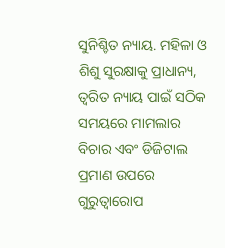ସୁନିଶ୍ଚିତ ନ୍ୟାୟ. ମହିଳା ଓ ଶିଶୁ ସୁରକ୍ଷାକୁ ପ୍ରାଧାନ୍ୟ, ତ୍ୱରିତ ନ୍ୟାୟ ପାଇଁ ସଠିକ ସମୟରେ ମାମଲାର ବିଚାର ଏବଂ ଡିଜିଟାଲ ପ୍ରମାଣ ଉପରେ ଗୁରୁତ୍ୱାରୋପ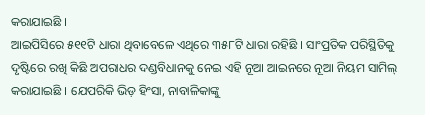କରାଯାଇଛି ।
ଆଇପିସିରେ ୫୧୧ଟି ଧାରା ଥିବାବେଳେ ଏଥିରେ ୩୫୮ଟି ଧାରା ରହିଛି । ସାଂପ୍ରତିକ ପରିସ୍ଥିତିକୁ ଦୃଷ୍ଟିରେ ରଖି କିଛି ଅପରାଧର ଦଣ୍ଡବିଧାନକୁ ନେଇ ଏହି ନୂଆ ଆଇନରେ ନୂଆ ନିୟମ ସାମିଲ୍ କରାଯାଇଛି । ଯେପରିକି ଭିଡ଼ ହିଂସା, ନାବାଳିକାଙ୍କୁ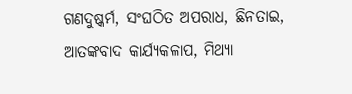ଗଣଦୁଷ୍କର୍ମ, ସଂଘଠିତ ଅପରାଧ, ଛିନତାଇ, ଆତଙ୍କବାଦ କାର୍ଯ୍ୟକଳାପ, ମିଥ୍ୟା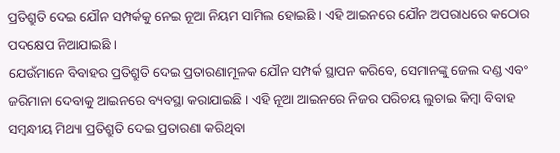ପ୍ରତିଶ୍ରୁତି ଦେଇ ଯୌନ ସମ୍ପର୍କକୁ ନେଇ ନୂଆ ନିୟମ ସାମିଲ ହୋଇଛି । ଏହି ଆଇନରେ ଯୌନ ଅପରାଧରେ କଠୋର ପଦକ୍ଷେପ ନିଆଯାଇଛି ।
ଯେଉଁମାନେ ବିବାହର ପ୍ରତିଶ୍ରୁତି ଦେଇ ପ୍ରତାରଣାମୂଳକ ଯୌନ ସମ୍ପର୍କ ସ୍ଥାପନ କରିବେ, ସେମାନଙ୍କୁ ଜେଲ ଦଣ୍ଡ ଏବଂ ଜରିମାନା ଦେବାକୁ ଆଇନରେ ବ୍ୟବସ୍ଥା କରାଯାଇଛି । ଏହି ନୂଆ ଆଇନରେ ନିଜର ପରିଚୟ ଲୁଚାଇ କିମ୍ବା ବିବାହ ସମ୍ବନ୍ଧୀୟ ମିଥ୍ୟା ପ୍ରତିଶ୍ରୁତି ଦେଇ ପ୍ରତାରଣା କରିଥିବା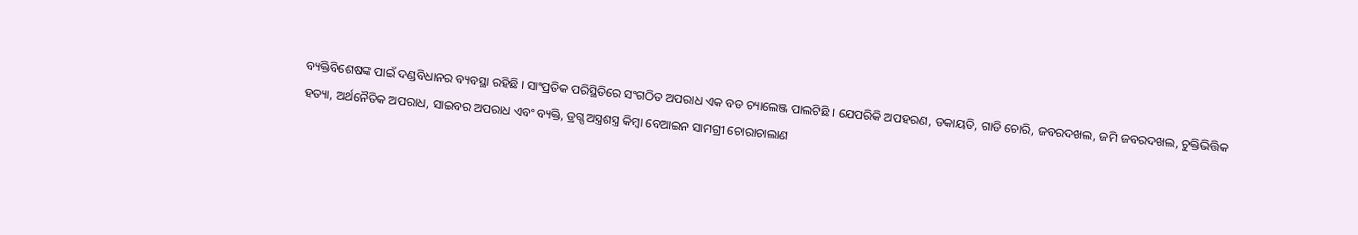ବ୍ୟକ୍ତିବିଶେଷଙ୍କ ପାଇଁ ଦଣ୍ଡବିଧାନର ବ୍ୟବସ୍ଥା ରହିଛି । ସାଂପ୍ରତିକ ପରିସ୍ଥିତିରେ ସଂଗଠିତ ଅପରାଧ ଏକ ବଡ ଚ୍ୟାଲେଞ୍ଜ ପାଲଟିଛି । ଯେପରିକି ଅପହରଣ, ଡକାୟତି, ଗାଡି ଚୋରି, ଜବରଦଖଲ, ଜମି ଜବରଦଖଲ, ଚୁକ୍ତିଭିତ୍ତିକ ହତ୍ୟା, ଅର୍ଥନୈତିକ ଅପରାଧ, ସାଇବର ଅପରାଧ ଏବଂ ବ୍ୟକ୍ତି, ଡ୍ରଗ୍ସ ଅସ୍ତ୍ରଶସ୍ତ୍ର କିମ୍ବା ବେଆଇନ ସାମଗ୍ରୀ ଚୋରାଚାଲାଣ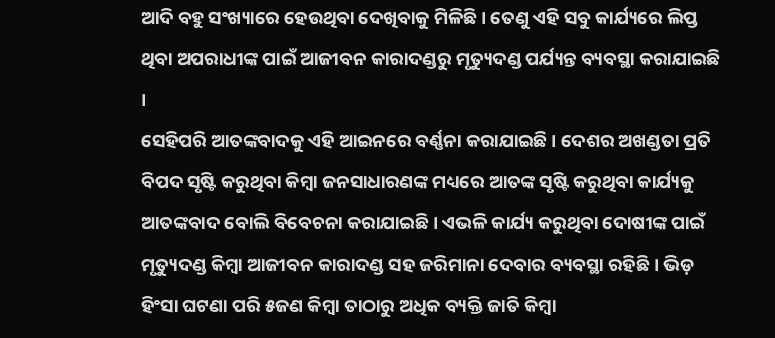ଆଦି ବହୁ ସଂଖ୍ୟାରେ ହେଉଥିବା ଦେଖିବାକୁ ମିଳିଛି । ତେଣୁ ଏହି ସବୁ କାର୍ଯ୍ୟରେ ଲିପ୍ତ ଥିବା ଅପରାଧୀଙ୍କ ପାଇଁ ଆଜୀବନ କାରାଦଣ୍ଡରୁ ମୃତ୍ୟୁଦଣ୍ଡ ପର୍ଯ୍ୟନ୍ତ ବ୍ୟବସ୍ଥା କରାଯାଇଛି ।
ସେହିପରି ଆତଙ୍କବାଦକୁ ଏହି ଆଇନରେ ବର୍ଣ୍ଣନା କରାଯାଇଛି । ଦେଶର ଅଖଣ୍ଡତା ପ୍ରତି ବିପଦ ସୃଷ୍ଟି କରୁଥିବା କିମ୍ବା ଜନସାଧାରଣଙ୍କ ମଧ୍ୟରେ ଆତଙ୍କ ସୃଷ୍ଟି କରୁଥିବା କାର୍ଯ୍ୟକୁ ଆତଙ୍କବାଦ ବୋଲି ବିବେଚନା କରାଯାଇଛି । ଏଭଳି କାର୍ଯ୍ୟ କରୁଥିବା ଦୋଷୀଙ୍କ ପାଇଁ ମୃତ୍ୟୁଦଣ୍ଡ କିମ୍ବା ଆଜୀବନ କାରାଦଣ୍ଡ ସହ ଜରିମାନା ଦେବାର ବ୍ୟବସ୍ଥା ରହିଛି । ଭିଡ଼ ହିଂସା ଘଟଣା ପରି ୫ଜଣ କିମ୍ବା ତାଠାରୁ ଅଧିକ ବ୍ୟକ୍ତି ଜାତି କିମ୍ବା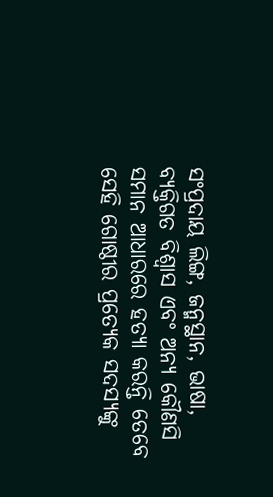ସଂପ୍ରଦାୟ ଲିଙ୍ଗ, ଜନ୍ମସ୍ଥାନ, ଭାଷା, ବ୍ୟକ୍ତିଗତ ବିଶ୍ୱାସ ଏବଂ ଅନ୍ୟ କୌଣସି ସମାନ ଆଧାରରେ ହତ୍ୟା କରନ୍ତି ତେବେ ସେହି ଗୋଷ୍ଠୀର ପ୍ରତ୍ୟେକ ସଦସ୍ୟଙ୍କୁ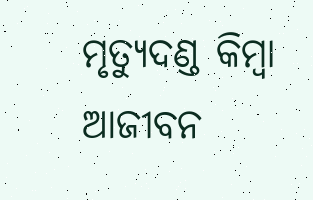ମୃତ୍ୟୁଦଣ୍ଡ କିମ୍ବା ଆଜୀବନ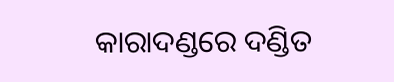କାରାଦଣ୍ଡରେ ଦଣ୍ଡିତ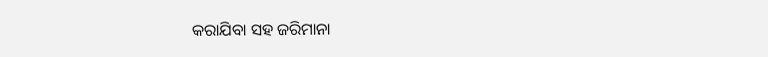କରାଯିବା ସହ ଜରିମାନା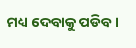ମଧ୍ୟ ଦେବାକୁ ପଡିବ ।